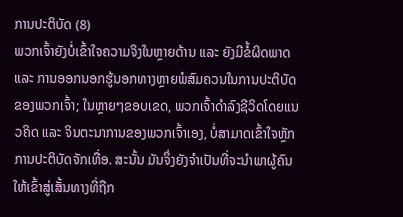ການປະຕິບັດ (8)
ພວກເຈົ້າຍັງບໍ່ເຂົ້າໃຈຄວາມຈິງໃນຫຼາຍດ້ານ ແລະ ຍັງມີຂໍ້ຜິດພາດ ແລະ ການອອກນອກຮູ້ນອກທາງຫຼາຍພໍສົມຄວນໃນການປະຕິບັດຂອງພວກເຈົ້າ; ໃນຫຼາຍໆຂອບເຂດ, ພວກເຈົ້າດຳລົງຊີວິດໂດຍແນວຄິດ ແລະ ຈິນຕະນາການຂອງພວກເຈົ້າເອງ, ບໍ່ສາມາດເຂົ້າໃຈຫຼັກການປະຕິບັດຈັກເທື່ອ. ສະນັ້ນ ມັນຈຶ່ງຍັງຈຳເປັນທີ່ຈະນໍາພາຜູ້ຄົນໃຫ້ເຂົ້າສູ່ເສັ້ນທາງທີ່ຖືກ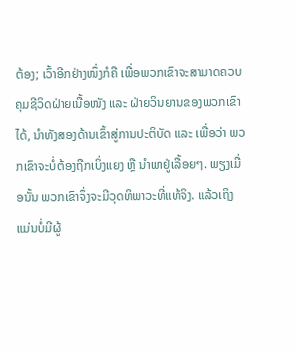ຕ້ອງ; ເວົ້າອີກຢ່າງໜຶ່ງກໍຄື ເພື່ອພວກເຂົາຈະສາມາດຄວບຄຸມຊີວິດຝ່າຍເນື້ອໜັງ ແລະ ຝ່າຍວິນຍານຂອງພວກເຂົາໄດ້, ນໍາທັງສອງດ້ານເຂົ້າສູ່ການປະຕິບັດ ແລະ ເພື່ອວ່າ ພວກເຂົາຈະບໍ່ຕ້ອງຖືກເບິ່ງແຍງ ຫຼື ນໍາພາຢູ່ເລື້ອຍໆ. ພຽງເມື່ອນັ້ນ ພວກເຂົາຈຶ່ງຈະມີວຸດທິພາວະທີ່ແທ້ຈິງ. ແລ້ວເຖິງແມ່ນບໍ່ມີຜູ້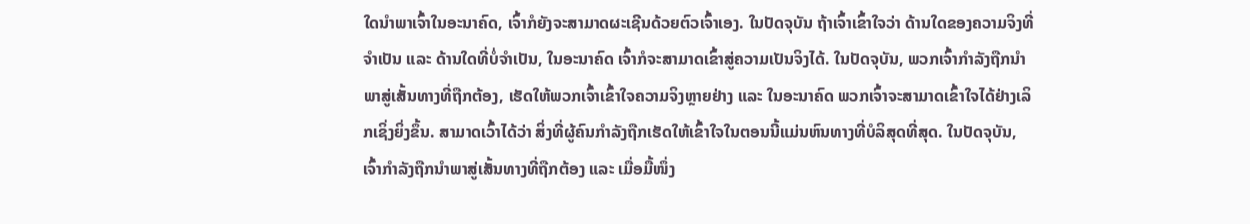ໃດນໍາພາເຈົ້າໃນອະນາຄົດ, ເຈົ້າກໍຍັງຈະສາມາດຜະເຊີນດ້ວຍຕົວເຈົ້າເອງ. ໃນປັດຈຸບັນ ຖ້າເຈົ້າເຂົ້າໃຈວ່າ ດ້ານໃດຂອງຄວາມຈິງທີ່ຈຳເປັນ ແລະ ດ້ານໃດທີ່ບໍ່ຈຳເປັນ, ໃນອະນາຄົດ ເຈົ້າກໍຈະສາມາດເຂົ້າສູ່ຄວາມເປັນຈິງໄດ້. ໃນປັດຈຸບັນ, ພວກເຈົ້າກຳລັງຖືກນໍາພາສູ່ເສັ້ນທາງທີ່ຖືກຕ້ອງ, ເຮັດໃຫ້ພວກເຈົ້າເຂົ້າໃຈຄວາມຈິງຫຼາຍຢ່າງ ແລະ ໃນອະນາຄົດ ພວກເຈົ້າຈະສາມາດເຂົ້າໃຈໄດ້ຢ່າງເລິກເຊິ່ງຍິ່ງຂຶ້ນ. ສາມາດເວົ້າໄດ້ວ່າ ສິ່ງທີ່ຜູ້ຄົນກຳລັງຖືກເຮັດໃຫ້ເຂົ້າໃຈໃນຕອນນີ້ແມ່ນຫົນທາງທີ່ບໍລິສຸດທີ່ສຸດ. ໃນປັດຈຸບັນ, ເຈົ້າກຳລັງຖືກນໍາພາສູ່ເສັ້ນທາງທີ່ຖືກຕ້ອງ ແລະ ເມື່ອມື້ໜຶ່ງ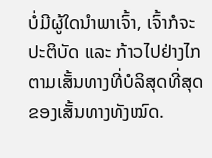ບໍ່ມີຜູ້ໃດນໍາພາເຈົ້າ, ເຈົ້າກໍຈະປະຕິບັດ ແລະ ກ້າວໄປຢ່າງໄກຕາມເສັ້ນທາງທີ່ບໍລິສຸດທີ່ສຸດຂອງເສັ້ນທາງທັງໝົດ.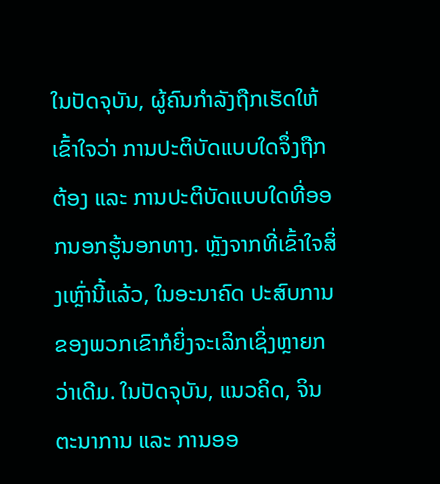ໃນປັດຈຸບັນ, ຜູ້ຄົນກຳລັງຖືກເຮັດໃຫ້ເຂົ້າໃຈວ່າ ການປະຕິບັດແບບໃດຈຶ່ງຖືກຕ້ອງ ແລະ ການປະຕິບັດແບບໃດທີ່ອອກນອກຮູ້ນອກທາງ. ຫຼັງຈາກທີ່ເຂົ້າໃຈສິ່ງເຫຼົ່ານີ້ແລ້ວ, ໃນອະນາຄົດ ປະສົບການຂອງພວກເຂົາກໍຍິ່ງຈະເລິກເຊິ່ງຫຼາຍກວ່າເດີມ. ໃນປັດຈຸບັນ, ແນວຄິດ, ຈິນຕະນາການ ແລະ ການອອ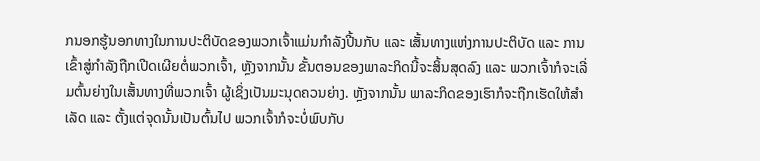ກນອກຮູ້ນອກທາງໃນການປະຕິບັດຂອງພວກເຈົ້າແມ່ນກຳລັງປີ້ນກັບ ແລະ ເສັ້ນທາງແຫ່ງການປະຕິບັດ ແລະ ການເຂົ້າສູ່ກຳລັງຖືກເປີດເຜີຍຕໍ່ພວກເຈົ້າ, ຫຼັງຈາກນັ້ນ ຂັ້ນຕອນຂອງພາລະກິດນີ້ຈະສິ້ນສຸດລົງ ແລະ ພວກເຈົ້າກໍຈະເລີ່ມຕົ້ນຍ່າງໃນເສັ້ນທາງທີ່ພວກເຈົ້າ ຜູ້ເຊິ່ງເປັນມະນຸດຄວນຍ່າງ. ຫຼັງຈາກນັ້ນ ພາລະກິດຂອງເຮົາກໍຈະຖືກເຮັດໃຫ້ສຳເລັດ ແລະ ຕັ້ງແຕ່ຈຸດນັ້ນເປັນຕົ້ນໄປ ພວກເຈົ້າກໍຈະບໍ່ພົບກັບ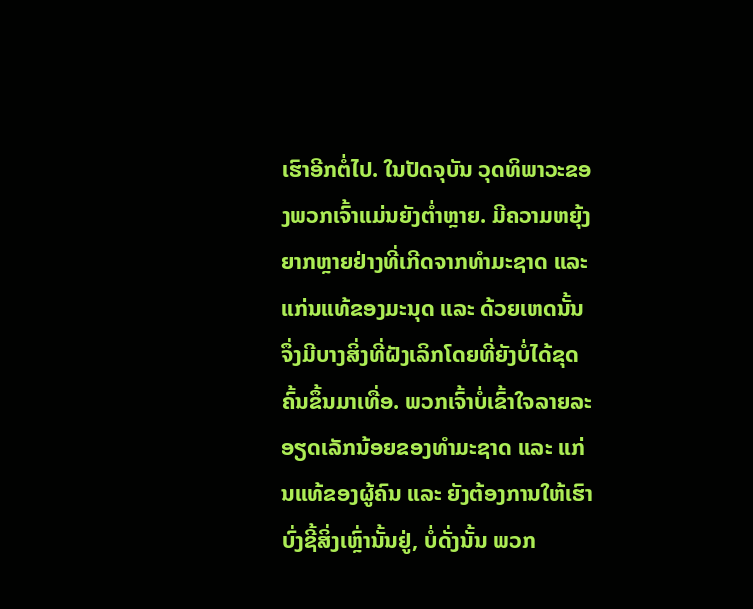ເຮົາອີກຕໍ່ໄປ. ໃນປັດຈຸບັນ ວຸດທິພາວະຂອງພວກເຈົ້າແມ່ນຍັງຕໍ່າຫຼາຍ. ມີຄວາມຫຍຸ້ງຍາກຫຼາຍຢ່າງທີ່ເກີດຈາກທຳມະຊາດ ແລະ ແກ່ນແທ້ຂອງມະນຸດ ແລະ ດ້ວຍເຫດນັ້ນຈຶ່ງມີບາງສິ່ງທີ່ຝັງເລິກໂດຍທີ່ຍັງບໍ່ໄດ້ຂຸດຄົ້ນຂຶ້ນມາເທື່ອ. ພວກເຈົ້າບໍ່ເຂົ້າໃຈລາຍລະອຽດເລັກນ້ອຍຂອງທຳມະຊາດ ແລະ ແກ່ນແທ້ຂອງຜູ້ຄົນ ແລະ ຍັງຕ້ອງການໃຫ້ເຮົາບົ່ງຊີ້ສິ່ງເຫຼົ່ານັ້ນຢູ່, ບໍ່ດັ່ງນັ້ນ ພວກ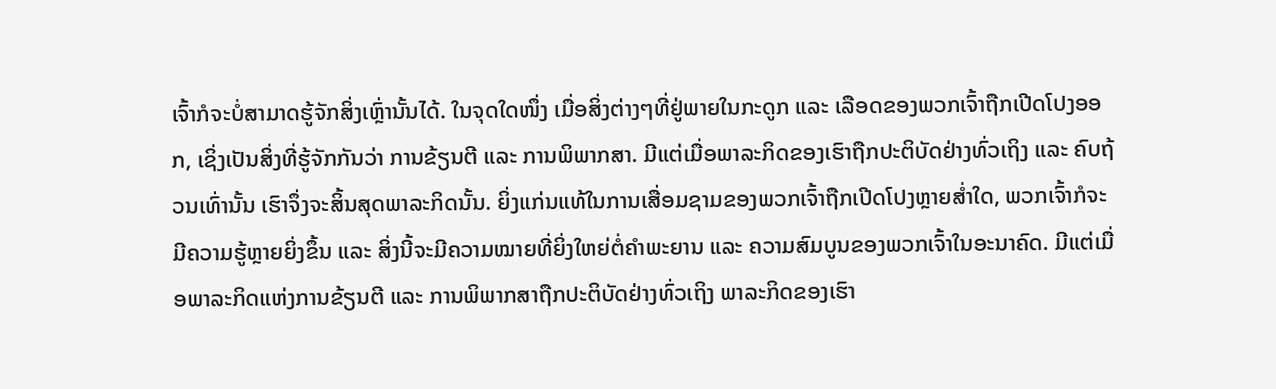ເຈົ້າກໍຈະບໍ່ສາມາດຮູ້ຈັກສິ່ງເຫຼົ່ານັ້ນໄດ້. ໃນຈຸດໃດໜຶ່ງ ເມື່ອສິ່ງຕ່າງໆທີ່ຢູ່ພາຍໃນກະດູກ ແລະ ເລືອດຂອງພວກເຈົ້າຖືກເປີດໂປງອອກ, ເຊິ່ງເປັນສິ່ງທີ່ຮູ້ຈັກກັນວ່າ ການຂ້ຽນຕີ ແລະ ການພິພາກສາ. ມີແຕ່ເມື່ອພາລະກິດຂອງເຮົາຖືກປະຕິບັດຢ່າງທົ່ວເຖິງ ແລະ ຄົບຖ້ວນເທົ່ານັ້ນ ເຮົາຈຶ່ງຈະສິ້ນສຸດພາລະກິດນັ້ນ. ຍິ່ງແກ່ນແທ້ໃນການເສື່ອມຊາມຂອງພວກເຈົ້າຖືກເປີດໂປງຫຼາຍສໍ່າໃດ, ພວກເຈົ້າກໍຈະມີຄວາມຮູ້ຫຼາຍຍິ່ງຂຶ້ນ ແລະ ສິ່ງນີ້ຈະມີຄວາມໝາຍທີ່ຍິ່ງໃຫຍ່ຕໍ່ຄຳພະຍານ ແລະ ຄວາມສົມບູນຂອງພວກເຈົ້າໃນອະນາຄົດ. ມີແຕ່ເມື່ອພາລະກິດແຫ່ງການຂ້ຽນຕີ ແລະ ການພິພາກສາຖືກປະຕິບັດຢ່າງທົ່ວເຖິງ ພາລະກິດຂອງເຮົາ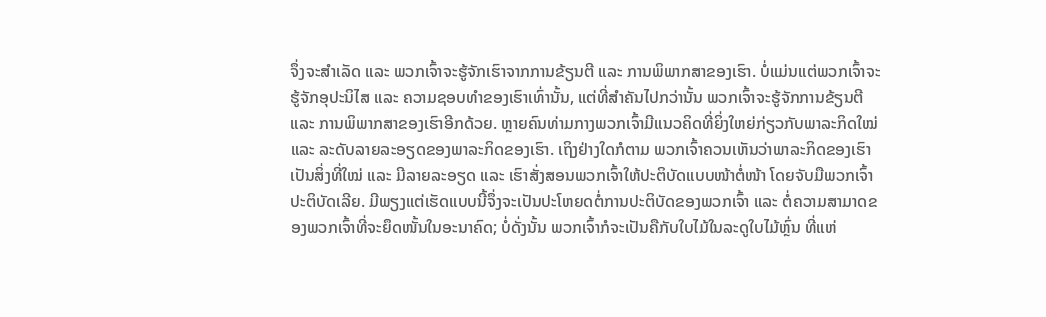ຈຶ່ງຈະສໍາເລັດ ແລະ ພວກເຈົ້າຈະຮູ້ຈັກເຮົາຈາກການຂ້ຽນຕີ ແລະ ການພິພາກສາຂອງເຮົາ. ບໍ່ແມ່ນແຕ່ພວກເຈົ້າຈະຮູ້ຈັກອຸປະນິໄສ ແລະ ຄວາມຊອບທຳຂອງເຮົາເທົ່ານັ້ນ, ແຕ່ທີ່ສຳຄັນໄປກວ່ານັ້ນ ພວກເຈົ້າຈະຮູ້ຈັກການຂ້ຽນຕີ ແລະ ການພິພາກສາຂອງເຮົາອີກດ້ວຍ. ຫຼາຍຄົນທ່າມກາງພວກເຈົ້າມີແນວຄິດທີ່ຍິ່ງໃຫຍ່ກ່ຽວກັບພາລະກິດໃໝ່ ແລະ ລະດັບລາຍລະອຽດຂອງພາລະກິດຂອງເຮົາ. ເຖິງຢ່າງໃດກໍຕາມ ພວກເຈົ້າຄວນເຫັນວ່າພາລະກິດຂອງເຮົາເປັນສິ່ງທີ່ໃໝ່ ແລະ ມີລາຍລະອຽດ ແລະ ເຮົາສັ່ງສອນພວກເຈົ້າໃຫ້ປະຕິບັດແບບໜ້າຕໍ່ໜ້າ ໂດຍຈັບມືພວກເຈົ້າປະຕິບັດເລີຍ. ມີພຽງແຕ່ເຮັດແບບນີ້ຈຶ່ງຈະເປັນປະໂຫຍດຕໍ່ການປະຕິບັດຂອງພວກເຈົ້າ ແລະ ຕໍ່ຄວາມສາມາດຂອງພວກເຈົ້າທີ່ຈະຍຶດໜັ້ນໃນອະນາຄົດ; ບໍ່ດັ່ງນັ້ນ ພວກເຈົ້າກໍຈະເປັນຄືກັບໃບໄມ້ໃນລະດູໃບໄມ້ຫຼົ່ນ ທີ່ແຫ່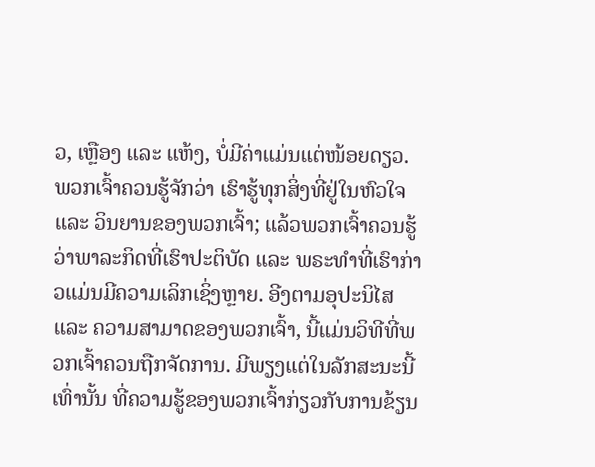ວ, ເຫຼືອງ ແລະ ແຫ້ງ, ບໍ່ມີຄ່າແມ່ນແຕ່ໜ້ອຍດຽວ. ພວກເຈົ້າຄວນຮູ້ຈັກວ່າ ເຮົາຮູ້ທຸກສິ່ງທີ່ຢູ່ໃນຫົວໃຈ ແລະ ວິນຍານຂອງພວກເຈົ້າ; ແລ້ວພວກເຈົ້າຄວນຮູ້ວ່າພາລະກິດທີ່ເຮົາປະຕິບັດ ແລະ ພຣະທຳທີ່ເຮົາກ່າວແມ່ນມີຄວາມເລິກເຊິ່ງຫຼາຍ. ອີງຕາມອຸປະນິໄສ ແລະ ຄວາມສາມາດຂອງພວກເຈົ້າ, ນີ້ແມ່ນວິທີທີ່ພວກເຈົ້າຄວນຖືກຈັດການ. ມີພຽງແຕ່ໃນລັກສະນະນີ້ເທົ່ານັ້ນ ທີ່ຄວາມຮູ້ຂອງພວກເຈົ້າກ່ຽວກັບການຂ້ຽນ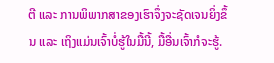ຕີ ແລະ ການພິພາກສາຂອງເຮົາຈຶ່ງຈະຊັດເຈນຍິ່ງຂຶ້ນ ແລະ ເຖິງແມ່ນເຈົ້າບໍ່ຮູ້ໃນມື້ນີ້, ມື້ອື່ນເຈົ້າກໍຈະຮູ້.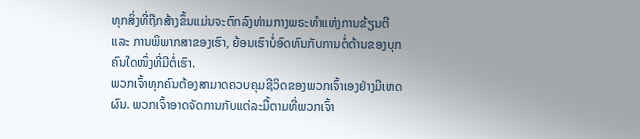ທຸກສິ່ງທີ່ຖືກສ້າງຂຶ້ນແມ່ນຈະຕົກລົງທ່າມກາງພຣະທຳແຫ່ງການຂ້ຽນຕີ ແລະ ການພິພາກສາຂອງເຮົາ, ຍ້ອນເຮົາບໍ່ອົດທົນກັບການຕໍ່ຕ້ານຂອງບຸກຄົນໃດໜຶ່ງທີ່ມີຕໍ່ເຮົາ.
ພວກເຈົ້າທຸກຄົນຕ້ອງສາມາດຄວບຄຸມຊີວິດຂອງພວກເຈົ້າເອງຢ່າງມີເຫດຜົນ. ພວກເຈົ້າອາດຈັດການກັບແຕ່ລະມື້ຕາມທີ່ພວກເຈົ້າ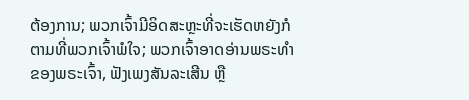ຕ້ອງການ; ພວກເຈົ້າມີອິດສະຫຼະທີ່ຈະເຮັດຫຍັງກໍຕາມທີ່ພວກເຈົ້າພໍໃຈ; ພວກເຈົ້າອາດອ່ານພຣະທຳຂອງພຣະເຈົ້າ, ຟັງເພງສັນລະເສີນ ຫຼື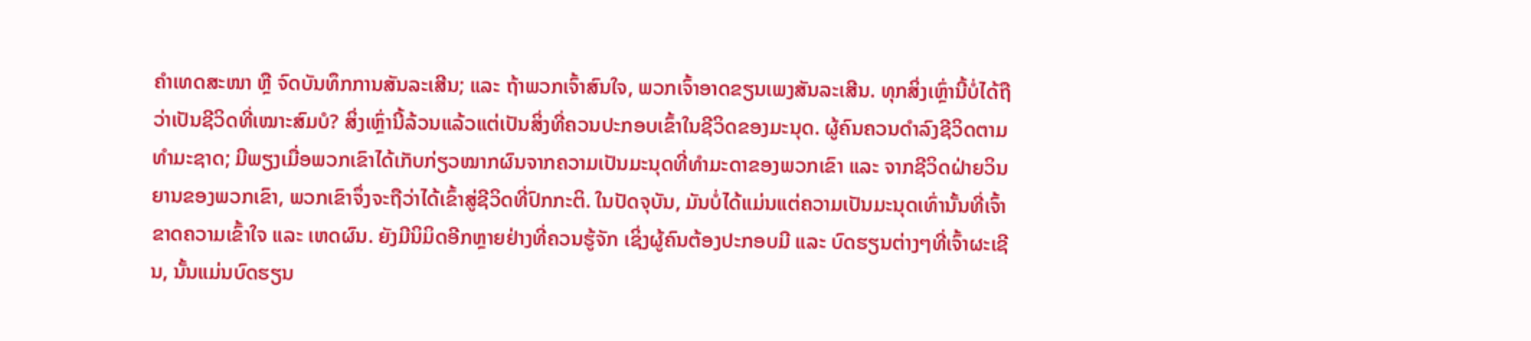ຄຳເທດສະໜາ ຫຼື ຈົດບັນທຶກການສັນລະເສີນ; ແລະ ຖ້າພວກເຈົ້າສົນໃຈ, ພວກເຈົ້າອາດຂຽນເພງສັນລະເສີນ. ທຸກສິ່ງເຫຼົ່ານີ້ບໍ່ໄດ້ຖືວ່າເປັນຊີວິດທີ່ເໝາະສົມບໍ? ສິ່ງເຫຼົ່ານີ້ລ້ວນແລ້ວແຕ່ເປັນສິ່ງທີ່ຄວນປະກອບເຂົ້າໃນຊີວິດຂອງມະນຸດ. ຜູ້ຄົນຄວນດຳລົງຊີວິດຕາມທຳມະຊາດ; ມີພຽງເມື່ອພວກເຂົາໄດ້ເກັບກ່ຽວໝາກຜົນຈາກຄວາມເປັນມະນຸດທີ່ທຳມະດາຂອງພວກເຂົາ ແລະ ຈາກຊີວິດຝ່າຍວິນຍານຂອງພວກເຂົາ, ພວກເຂົາຈຶ່ງຈະຖືວ່າໄດ້ເຂົ້າສູ່ຊີວິດທີ່ປົກກະຕິ. ໃນປັດຈຸບັນ, ມັນບໍ່ໄດ້ແມ່ນແຕ່ຄວາມເປັນມະນຸດເທົ່ານັ້ນທີ່ເຈົ້າຂາດຄວາມເຂົ້າໃຈ ແລະ ເຫດຜົນ. ຍັງມີນິມິດອີກຫຼາຍຢ່າງທີ່ຄວນຮູ້ຈັກ ເຊິ່ງຜູ້ຄົນຕ້ອງປະກອບມີ ແລະ ບົດຮຽນຕ່າງໆທີ່ເຈົ້າຜະເຊີນ, ນັ້ນແມ່ນບົດຮຽນ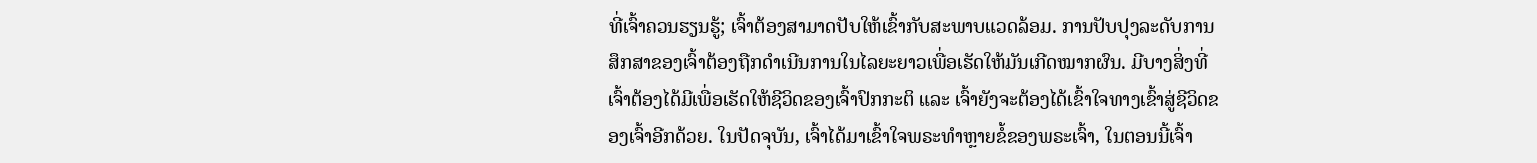ທີ່ເຈົ້າຄວນຮຽນຮູ້; ເຈົ້າຕ້ອງສາມາດປັບໃຫ້ເຂົ້າກັບສະພາບແວດລ້ອມ. ການປັບປຸງລະດັບການສຶກສາຂອງເຈົ້າຕ້ອງຖືກດຳເນີນການໃນໄລຍະຍາວເພື່ອເຮັດໃຫ້ມັນເກີດໝາກຜົນ. ມີບາງສິ່ງທີ່ເຈົ້າຕ້ອງໄດ້ມີເພື່ອເຮັດໃຫ້ຊີວິດຂອງເຈົ້າປົກກະຕິ ແລະ ເຈົ້າຍັງຈະຕ້ອງໄດ້ເຂົ້າໃຈທາງເຂົ້າສູ່ຊີວິດຂອງເຈົ້າອີກດ້ວຍ. ໃນປັດຈຸບັນ, ເຈົ້າໄດ້ມາເຂົ້າໃຈພຣະທຳຫຼາຍຂໍ້ຂອງພຣະເຈົ້າ, ໃນຕອນນີ້ເຈົ້າ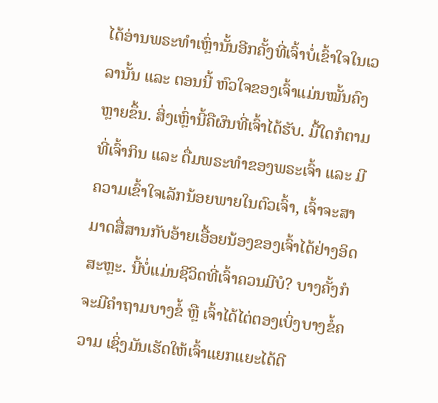ໄດ້ອ່ານພຣະທຳເຫຼົ່ານັ້ນອີກຄັ້ງທີ່ເຈົ້າບໍ່ເຂົ້າໃຈໃນເວລານັ້ນ ແລະ ຕອນນີ້ ຫົວໃຈຂອງເຈົ້າແມ່ນໝັ້ນຄົງຫຼາຍຂຶ້ນ. ສິ່ງເຫຼົ່ານີ້ຄືຜົນທີ່ເຈົ້າໄດ້ຮັບ. ມື້ໃດກໍຕາມທີ່ເຈົ້າກິນ ແລະ ດື່ມພຣະທຳຂອງພຣະເຈົ້າ ແລະ ມີຄວາມເຂົ້າໃຈເລັກນ້ອຍພາຍໃນຕົວເຈົ້າ, ເຈົ້າຈະສາມາດສື່ສານກັບອ້າຍເອື້ອຍນ້ອງຂອງເຈົ້າໄດ້ຢ່າງອິດສະຫຼະ. ນີ້ບໍ່ແມ່ນຊີວິດທີ່ເຈົ້າຄວນມີບໍ? ບາງຄັ້ງກໍຈະມີຄຳຖາມບາງຂໍ້ ຫຼື ເຈົ້າໄດ້ໄຕ່ຕອງເບິ່ງບາງຂໍ້ຄວາມ ເຊິ່ງມັນເຮັດໃຫ້ເຈົ້າແຍກແຍະໄດ້ດີ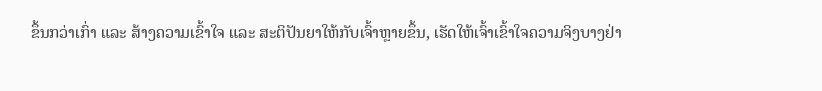ຂຶ້ນກວ່າເກົ່າ ແລະ ສ້າງຄວາມເຂົ້າໃຈ ແລະ ສະຕິປັນຍາໃຫ້ກັບເຈົ້າຫຼາຍຂຶ້ນ, ເຮັດໃຫ້ເຈົ້າເຂົ້າໃຈຄວາມຈິງບາງຢ່າ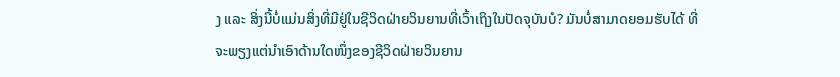ງ ແລະ ສິ່ງນີ້ບໍ່ແມ່ນສິ່ງທີ່ມີຢູ່ໃນຊີວິດຝ່າຍວິນຍານທີ່ເວົ້າເຖິງໃນປັດຈຸບັນບໍ? ມັນບໍ່ສາມາດຍອມຮັບໄດ້ ທີ່ຈະພຽງແຕ່ນໍາເອົາດ້ານໃດໜຶ່ງຂອງຊີວິດຝ່າຍວິນຍານ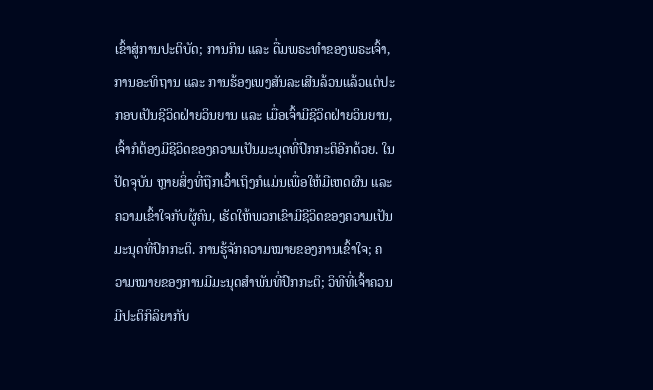ເຂົ້າສູ່ການປະຕິບັດ; ການກິນ ແລະ ດື່ມພຣະທຳຂອງພຣະເຈົ້າ, ການອະທິຖານ ແລະ ການຮ້ອງເພງສັນລະເສີນລ້ວນແລ້ວແຕ່ປະກອບເປັນຊີວິດຝ່າຍວິນຍານ ແລະ ເມື່ອເຈົ້າມີຊີວິດຝ່າຍວິນຍານ, ເຈົ້າກໍຕ້ອງມີຊີວິດຂອງຄວາມເປັນມະນຸດທີ່ປົກກະຕິອີກດ້ວຍ. ໃນປັດຈຸບັນ ຫຼາຍສິ່ງທີ່ຖືກເວົ້າເຖິງກໍແມ່ນເພື່ອໃຫ້ມີເຫດຜົນ ແລະ ຄວາມເຂົ້າໃຈກັບຜູ້ຄົນ, ເຮັດໃຫ້ພວກເຂົາມີຊີວິດຂອງຄວາມເປັນມະນຸດທີ່ປົກກະຕິ. ການຮູ້ຈັກຄວາມໝາຍຂອງການເຂົ້າໃຈ; ຄວາມໝາຍຂອງການມີມະນຸດສຳພັນທີ່ປົກກະຕິ; ວິທີທີ່ເຈົ້າຄວນມີປະຕິກິລິຍາກັບ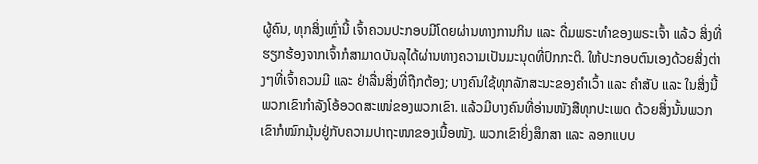ຜູ້ຄົນ, ທຸກສິ່ງເຫຼົ່ານີ້ ເຈົ້າຄວນປະກອບມີໂດຍຜ່ານທາງການກິນ ແລະ ດື່ມພຣະທຳຂອງພຣະເຈົ້າ ແລ້ວ ສິ່ງທີ່ຮຽກຮ້ອງຈາກເຈົ້າກໍສາມາດບັນລຸໄດ້ຜ່ານທາງຄວາມເປັນມະນຸດທີ່ປົກກະຕິ. ໃຫ້ປະກອບຕົນເອງດ້ວຍສິ່ງຕ່າງໆທີ່ເຈົ້າຄວນມີ ແລະ ຢ່າລື່ນສິ່ງທີ່ຖືກຕ້ອງ; ບາງຄົນໃຊ້ທຸກລັກສະນະຂອງຄຳເວົ້າ ແລະ ຄຳສັບ ແລະ ໃນສິ່ງນີ້ ພວກເຂົາກຳລັງໂອ້ອວດສະເໜ່ຂອງພວກເຂົາ. ແລ້ວມີບາງຄົນທີ່ອ່ານໜັງສືທຸກປະເພດ ດ້ວຍສິ່ງນັ້ນພວກເຂົາກໍໝົກມຸ້ນຢູ່ກັບຄວາມປາຖະໜາຂອງເນື້ອໜັງ. ພວກເຂົາຍິ່ງສຶກສາ ແລະ ລອກແບບ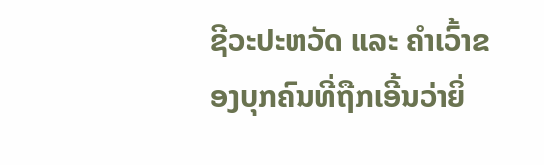ຊີວະປະຫວັດ ແລະ ຄຳເວົ້າຂອງບຸກຄົນທີ່ຖືກເອີ້ນວ່າຍິ່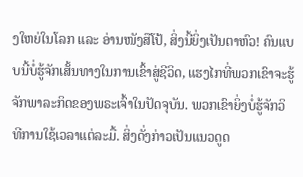ງໃຫຍ່ໃນໂລກ ແລະ ອ່ານໜັງສືໂປ້, ສິ່ງນີ້ຍິ່ງເປັນຕາຫົວ! ຄົນແບບນີ້ບໍ່ຮູ້ຈັກເສັ້ນທາງໃນການເຂົ້າສູ່ຊີວິດ, ແຮງໄກທີ່ພວກເຂົາຈະຮູ້ຈັກພາລະກິດຂອງພຣະເຈົ້າໃນປັດຈຸບັນ. ພວກເຂົາຍິ່ງບໍ່ຮູ້ຈັກວິທີການໃຊ້ເວລາແຕ່ລະມື້. ສິ່ງດັ່ງກ່າວເປັນແນວດູດ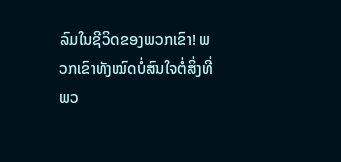ລົມໃນຊີວິດຂອງພວກເຂົາ! ພວກເຂົາທັງໝົດບໍ່ສົນໃຈຕໍ່ສິ່ງທີ່ພວ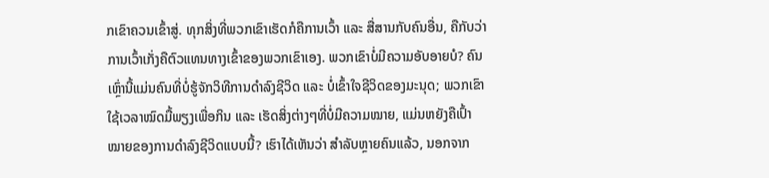ກເຂົາຄວນເຂົ້າສູ່. ທຸກສິ່ງທີ່ພວກເຂົາເຮັດກໍຄືການເວົ້າ ແລະ ສື່ສານກັບຄົນອື່ນ, ຄືກັບວ່າການເວົ້າເກັ່ງຄືຕົວແທນທາງເຂົ້າຂອງພວກເຂົາເອງ. ພວກເຂົາບໍ່ມີຄວາມອັບອາຍບໍ? ຄົນເຫຼົ່ານີ້ແມ່ນຄົນທີ່ບໍ່ຮູ້ຈັກວິທີການດຳລົງຊີວິດ ແລະ ບໍ່ເຂົ້າໃຈຊີວິດຂອງມະນຸດ; ພວກເຂົາໃຊ້ເວລາໝົດມື້ພຽງເພື່ອກິນ ແລະ ເຮັດສິ່ງຕ່າງໆທີ່ບໍ່ມີຄວາມໝາຍ, ແມ່ນຫຍັງຄືເປົ້າໝາຍຂອງການດຳລົງຊີວິດແບບນີ້? ເຮົາໄດ້ເຫັນວ່າ ສຳລັບຫຼາຍຄົນແລ້ວ, ນອກຈາກ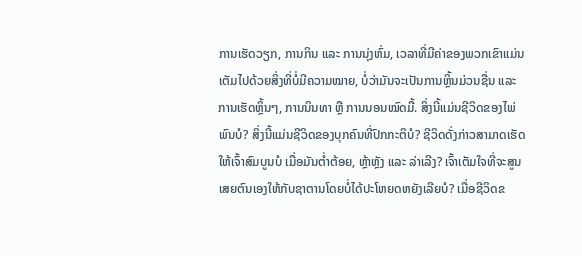ການເຮັດວຽກ, ການກິນ ແລະ ການນຸ່ງຫົ່ມ, ເວລາທີ່ມີຄ່າຂອງພວກເຂົາແມ່ນເຕັມໄປດ້ວຍສິ່ງທີ່ບໍ່ມີຄວາມໝາຍ, ບໍ່ວ່າມັນຈະເປັນການຫຼິ້ນມ່ວນຊື່ນ ແລະ ການເຮັດຫຼິ້ນໆ, ການນິນທາ ຫຼື ການນອນໝົດມື້. ສິ່ງນີ້ແມ່ນຊີວິດຂອງໄພ່ພົນບໍ? ສິ່ງນີ້ແມ່ນຊີວິດຂອງບຸກຄົນທີ່ປົກກະຕິບໍ? ຊີວິດດັ່ງກ່າວສາມາດເຮັດໃຫ້ເຈົ້າສົມບູນບໍ ເມື່ອມັນຕໍ່າຕ້ອຍ, ຫຼ້າຫຼັງ ແລະ ລ່າເລີງ? ເຈົ້າເຕັມໃຈທີ່ຈະສູນເສຍຕົນເອງໃຫ້ກັບຊາຕານໂດຍບໍ່ໄດ້ປະໂຫຍດຫຍັງເລີຍບໍ? ເມື່ອຊີວິດຂ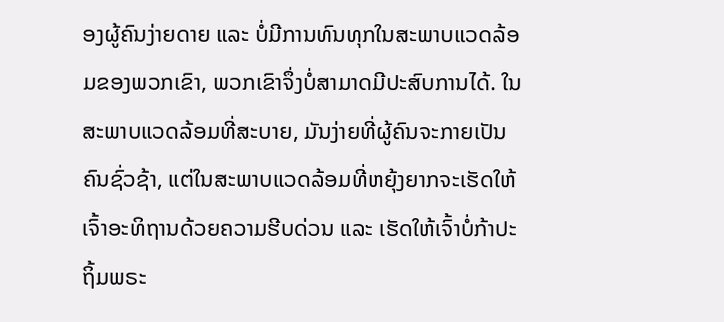ອງຜູ້ຄົນງ່າຍດາຍ ແລະ ບໍ່ມີການທົນທຸກໃນສະພາບແວດລ້ອມຂອງພວກເຂົາ, ພວກເຂົາຈຶ່ງບໍ່ສາມາດມີປະສົບການໄດ້. ໃນສະພາບແວດລ້ອມທີ່ສະບາຍ, ມັນງ່າຍທີ່ຜູ້ຄົນຈະກາຍເປັນຄົນຊົ່ວຊ້າ, ແຕ່ໃນສະພາບແວດລ້ອມທີ່ຫຍຸ້ງຍາກຈະເຮັດໃຫ້ເຈົ້າອະທິຖານດ້ວຍຄວາມຮີບດ່ວນ ແລະ ເຮັດໃຫ້ເຈົ້າບໍ່ກ້າປະຖິ້ມພຣະ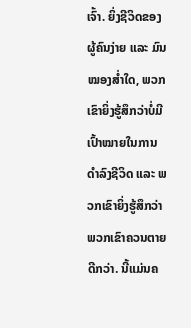ເຈົ້າ. ຍິ່ງຊີວິດຂອງຜູ້ຄົນງ່າຍ ແລະ ມົນໝອງສໍ່າໃດ, ພວກເຂົາຍິ່ງຮູ້ສຶກວ່າບໍ່ມີເປົ້າໝາຍໃນການດຳລົງຊີວິດ ແລະ ພວກເຂົາຍິ່ງຮູ້ສຶກວ່າ ພວກເຂົາຄວນຕາຍດີກວ່າ. ນີ້ແມ່ນຄ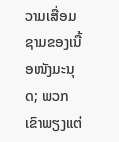ວາມເສື່ອມຊາມຂອງເນື້ອໜັງມະນຸດ; ພວກເຂົາພຽງແຕ່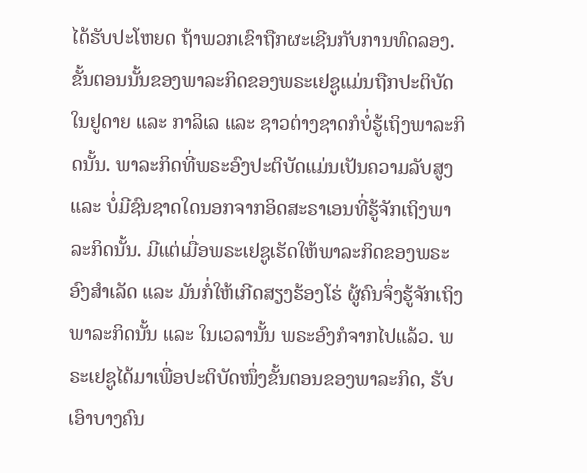ໄດ້ຮັບປະໂຫຍດ ຖ້າພວກເຂົາຖືກຜະເຊີນກັບການທົດລອງ.
ຂັ້ນຕອນນັ້ນຂອງພາລະກິດຂອງພຣະເຢຊູແມ່ນຖືກປະຕິບັດໃນຢູດາຍ ແລະ ກາລິເລ ແລະ ຊາວຕ່າງຊາດກໍບໍ່ຮູ້ເຖິງພາລະກິດນັ້ນ. ພາລະກິດທີ່ພຣະອົງປະຕິບັດແມ່ນເປັນຄວາມລັບສູງ ແລະ ບໍ່ມີຊົນຊາດໃດນອກຈາກອິດສະຣາເອນທີ່ຮູ້ຈັກເຖິງພາລະກິດນັ້ນ. ມີແຕ່ເມື່ອພຣະເຢຊູເຮັດໃຫ້ພາລະກິດຂອງພຣະອົງສໍາເລັດ ແລະ ມັນກໍ່ໃຫ້ເກີດສຽງຮ້ອງໂຮ່ ຜູ້ຄົນຈຶ່ງຮູ້ຈັກເຖິງພາລະກິດນັ້ນ ແລະ ໃນເວລານັ້ນ ພຣະອົງກໍຈາກໄປແລ້ວ. ພຣະເຢຊູໄດ້ມາເພື່ອປະຕິບັດໜຶ່ງຂັ້ນຕອນຂອງພາລະກິດ, ຮັບເອົາບາງຄົນ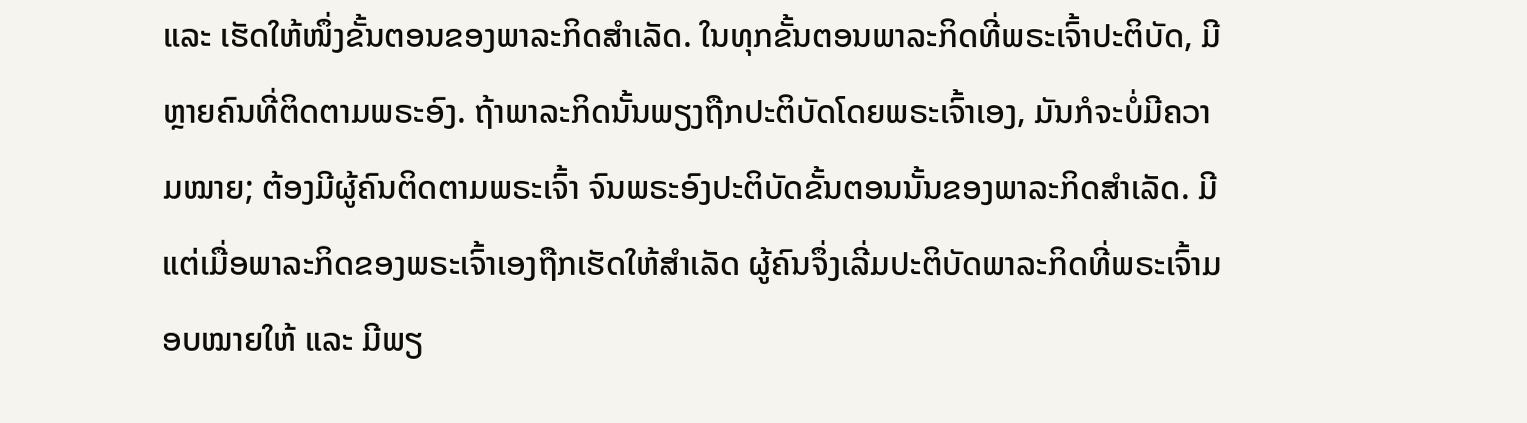ແລະ ເຮັດໃຫ້ໜຶ່ງຂັ້ນຕອນຂອງພາລະກິດສຳເລັດ. ໃນທຸກຂັ້ນຕອນພາລະກິດທີ່ພຣະເຈົ້າປະຕິບັດ, ມີຫຼາຍຄົນທີ່ຕິດຕາມພຣະອົງ. ຖ້າພາລະກິດນັ້ນພຽງຖືກປະຕິບັດໂດຍພຣະເຈົ້າເອງ, ມັນກໍຈະບໍ່ມີຄວາມໝາຍ; ຕ້ອງມີຜູ້ຄົນຕິດຕາມພຣະເຈົ້າ ຈົນພຣະອົງປະຕິບັດຂັ້ນຕອນນັ້ນຂອງພາລະກິດສໍາເລັດ. ມີແຕ່ເມື່ອພາລະກິດຂອງພຣະເຈົ້າເອງຖືກເຮັດໃຫ້ສຳເລັດ ຜູ້ຄົນຈຶ່ງເລີ່ມປະຕິບັດພາລະກິດທີ່ພຣະເຈົ້າມອບໝາຍໃຫ້ ແລະ ມີພຽ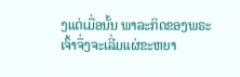ງແຕ່ເມື່ອນັ້ນ ພາລະກິດຂອງພຣະເຈົ້າຈຶ່ງຈະເລີ່ມແຜ່ຂະຫຍາ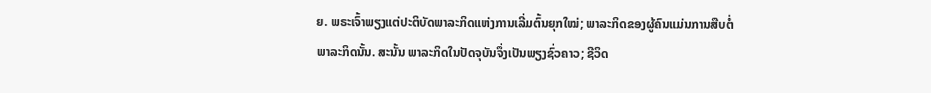ຍ. ພຣະເຈົ້າພຽງແຕ່ປະຕິບັດພາລະກິດແຫ່ງການເລີ່ມຕົ້ນຍຸກໃໝ່; ພາລະກິດຂອງຜູ້ຄົນແມ່ນການສືບຕໍ່ພາລະກິດນັ້ນ. ສະນັ້ນ ພາລະກິດໃນປັດຈຸບັນຈຶ່ງເປັນພຽງຊົ່ວຄາວ; ຊີວິດ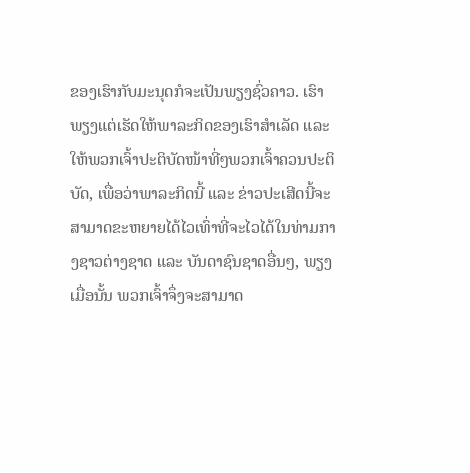ຂອງເຮົາກັບມະນຸດກໍຈະເປັນພຽງຊົ່ວຄາວ. ເຮົາພຽງແຕ່ເຮັດໃຫ້ພາລະກິດຂອງເຮົາສຳເລັດ ແລະ ໃຫ້ພວກເຈົ້າປະຕິບັດໜ້າທີ່ໆພວກເຈົ້າຄວນປະຕິບັດ, ເພື່ອວ່າພາລະກິດນີ້ ແລະ ຂ່າວປະເສີດນີ້ຈະສາມາດຂະຫຍາຍໄດ້ໄວເທົ່າທີ່ຈະໄວໄດ້ໃນທ່າມກາງຊາວຕ່າງຊາດ ແລະ ບັນດາຊົນຊາດອື່ນໆ, ພຽງເມື່ອນັ້ນ ພວກເຈົ້າຈຶ່ງຈະສາມາດ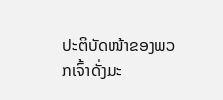ປະຕິບັດໜ້າຂອງພວກເຈົ້າດັ່ງມະ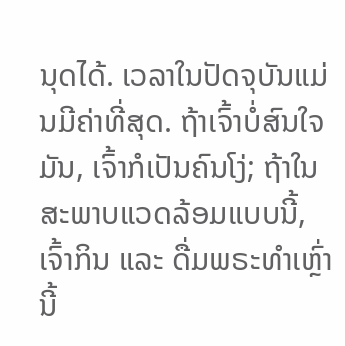ນຸດໄດ້. ເວລາໃນປັດຈຸບັນແມ່ນມີຄ່າທີ່ສຸດ. ຖ້າເຈົ້າບໍ່ສົນໃຈມັນ, ເຈົ້າກໍເປັນຄົນໂງ່; ຖ້າໃນສະພາບແວດລ້ອມແບບນີ້, ເຈົ້າກິນ ແລະ ດື່ມພຣະທຳເຫຼົ່ານີ້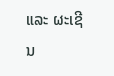ແລະ ຜະເຊີນ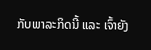ກັບພາລະກິດນີ້ ແລະ ເຈົ້າຍັງ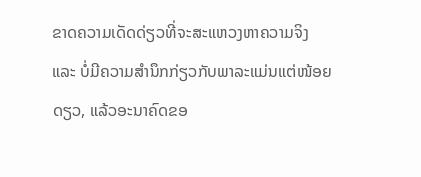ຂາດຄວາມເດັດດ່ຽວທີ່ຈະສະແຫວງຫາຄວາມຈິງ ແລະ ບໍ່ມີຄວາມສຳນຶກກ່ຽວກັບພາລະແມ່ນແຕ່ໜ້ອຍດຽວ, ແລ້ວອະນາຄົດຂອ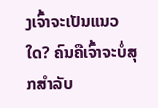ງເຈົ້າຈະເປັນແນວໃດ? ຄົນຄືເຈົ້າຈະບໍ່ສຸກສໍາລັບ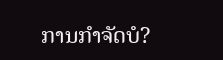ການກຳຈັດບໍ?